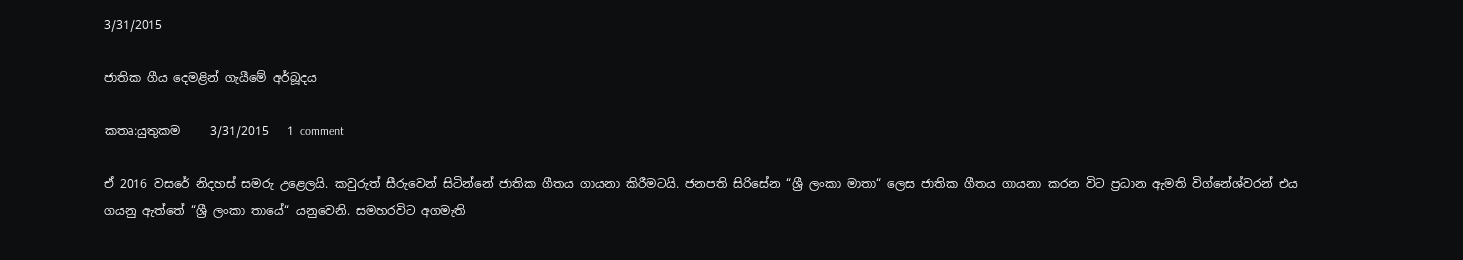3/31/2015

ජාතික ගීය දෙමළින් ගැයීමේ අර්බූදය

කතෘ:යුතුකම     3/31/2015   1 comment

ඒ 2016 වසරේ නිදහස් සමරු උළෙලයි. කවුරුත් සීරුවෙන් සිටින්නේ ජාතික ගීතය ගායනා කිරීමටයි. ජනපති සිරිසේන “ශ්‍රී ලංකා මාතා“ ලෙස ජාතික ගීතය ගායනා කරන විට ප්‍රධාන ඇමති විග්නේශ්වරන් එය ගයනු ඇත්තේ “ශ්‍රී ලංකා තායේ“ යනුවෙනි. සමහරවිට අගමැති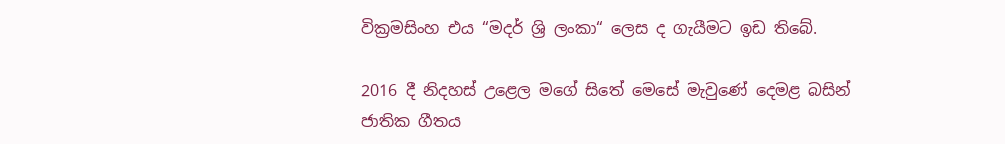වික්‍රමසිංහ එය “මදර් ශ්‍රි ලංකා“ ලෙස ද ගැයීමට ඉඩ තිබේ.

2016 දී නිදහස් උළෙල මගේ සිතේ මෙසේ මැවුණේ දෙමළ බසින් ජාතික ගීතය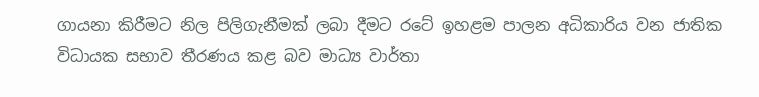ගායනා කිරීමට නිල පිලිගැනීමක් ලබා දීමට රටේ ඉහළම පාලන අධිකාරිය වන ජාතික විධායක සභාව තීරණය කළ බව මාධ්‍ය වාර්තා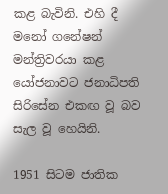කළ බැවිනි. එහි දී මනෝ ගනේෂන් මන්ත්‍රිවරයා කළ යෝජනාවට ජනාධිපති සිරිසේන එකඟ වූ බව සැල වූ හෙයිනි.

1951 සිටම ජාතික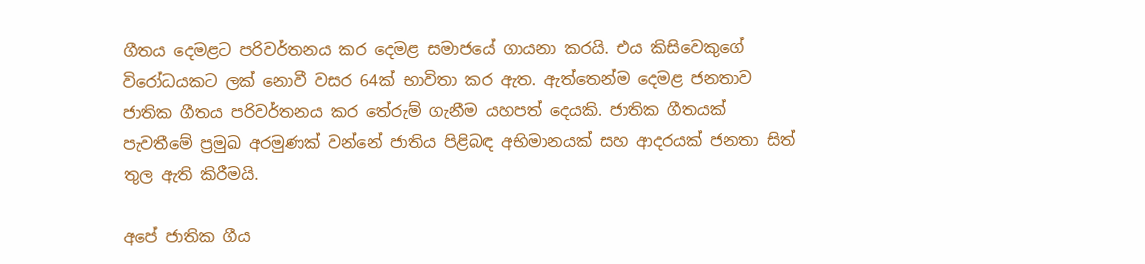ගීතය දෙමළට පරිවර්තනය කර දෙමළ සමාජයේ ගායනා කරයි. එය කිසිවෙකුගේ විරෝධයකට ලක් නොවී වසර 64ක් භාවිතා කර ඇත. ඇත්තෙන්ම දෙමළ ජනතාව ජාතික ගීතය පරිවර්තනය කර තේරුම් ගැනීම යහපත් දෙයකි. ජාතික ගීතයක් පැවතීමේ ප්‍රමුඛ අරමුණක් වන්නේ ජාතිය පිළිබඳ අභිමානයක් සහ ආදරයක් ජනතා සිත් තුල ඇති කිරීමයි.

අපේ ජාතික ගීය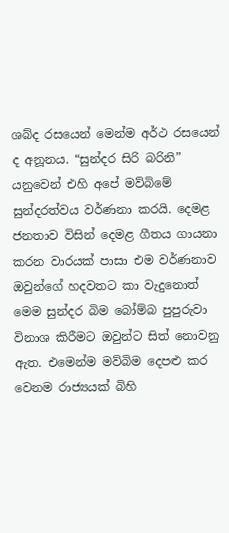ශබ්ද රසයෙන් මෙන්ම අර්ථ රසයෙන් ද අනූනය. “සුන්දර සිරි බරිනි” යනුවෙන් එහි අපේ මව්බිමේ සුන්දරත්වය වර්ණනා කරයි. දෙමළ ජනතාව විසින් දෙමළ ගීතය ගායනා කරන වාරයක් පාසා එම වර්ණනාව ඔවුන්ගේ හදවතට කා වැදුනොත් මෙම සුන්දර බිම බෝම්බ පුපුරුවා විනාශ කිරීමට ඔවුන්ට සිත් නොවනු ඇත. එමෙන්ම මව්බිම දෙපළු කර වෙනම රාජ්‍යයක් බිහි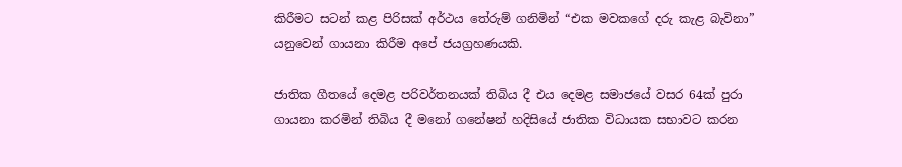කිරීමට සටන් කළ පිරිසක් අර්ථය තේරුම් ගනිමින් “එක මවකගේ දරු කැළ බැවිනා” යනුවෙන් ගායනා කිරීම අපේ ජයග්‍රහණයකි.

ජාතික ගීතයේ දෙමළ පරිවර්තනයක් තිබිය දී එය දෙමළ සමාජයේ වසර 64ක් පුරා ගායනා කරමින් තිබිය දී මනෝ ගනේෂන් හදිසියේ ජාතික විධායක සභාවට කරන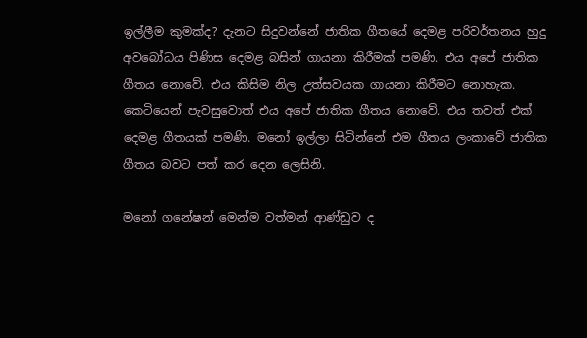ඉල්ලීම කුමක්ද? දැනට සිදුවන්නේ ජාතික ගීතයේ දෙමළ පරිවර්තනය හුදු අවබෝධය පිණිස දෙමළ බසින් ගායනා කිරීමක් පමණි. එය අපේ ජාතික ගීතය නොවේ. එය කිසිම නිල උත්සවයක ගායනා කිරීමට නොහැක. කෙටියෙන් පැවසුවොත් එය අපේ ජාතික ගීතය නොවේ. එය තවත් එක් දෙමළ ගීතයක් පමණි. මනෝ ඉල්ලා සිටින්නේ එම ගීතය ලංකාවේ ජාතික ගීතය බවට පත් කර දෙන ලෙසිනි.

මනෝ ගනේෂන් මෙන්ම වත්මන් ආණ්ඩුව ද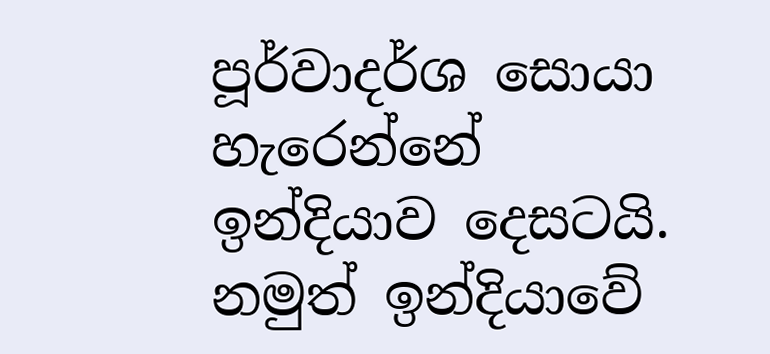පූර්වාදර්ශ සොයා හැරෙන්නේ ඉන්දියාව දෙසටයි. නමුත් ඉන්දියාවේ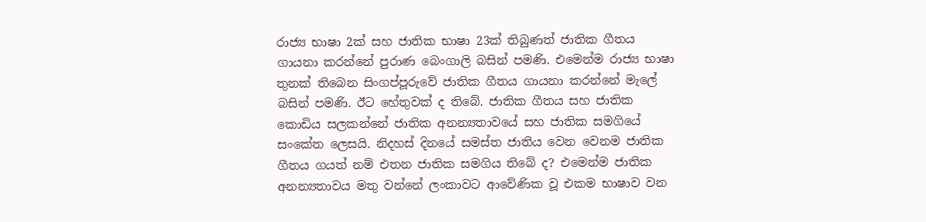රාජ්‍ය භාෂා 2ක් සහ ජාතික භාෂා 23ක් තිබුණත් ජාතික ගීතය ගායනා කරන්නේ පුරාණ බෙංගාලි බසින් පමණි. එමෙන්ම රාජ්‍ය භාෂා තුනක් තිබෙන සිංගප්පූරුවේ ජාතික ගීතය ගායනා කරන්නේ මැලේ බසින් පමණි. ඊට හේතුවක් ද තිබේ. ජාතික ගීතය සහ ජාතික කොඩිය සලකන්නේ ජාතික අනන්‍යතාවයේ සහ ජාතික සමගියේ සංකේත ලෙසයි. නිදහස් දිනයේ සමස්ත ජාතිය වෙන වෙනම ජාතික ගීතය ගයත් නම් එතන ජාතික සමගිය තිබේ ද? එමෙන්ම ජාතික අනන්‍යතාවය මතු වන්නේ ලංකාවට ආවේණික වූ එකම භාෂාව වන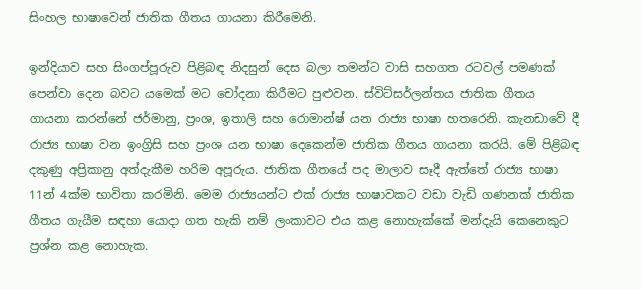සිංහල භාෂාවෙන් ජාතික ගීතය ගායනා කිරීමෙනි.

ඉන්දියාව සහ සිංගප්පූරුව පිළිබඳ නිදසුන් දෙස බලා තමන්ට වාසි සහගත රටවල් පමණක් පෙන්වා දෙන බවට යමෙක් මට චෝදනා කිරීමට පුළුවන. ස්විට්සර්ලන්තය ජාතික ගීතය ගායනා කරන්නේ ජර්මානු, ප්‍රංශ, ඉතාලි සහ රොමාන්ෂ් යන රාජ්‍ය භාෂා හතරෙනි. කැනඩාවේ දී රාජ්‍ය භාෂා වන ඉංග්‍රිසි සහ ප්‍රංශ යන භාෂා දෙකෙන්ම ජාතික ගීතය ගායනා කරයි. මේ පිළිබඳ දකුණු අප්‍රිකානු අත්දැකීම හරිම අපූරුය. ජාතික ගීතයේ පද මාලාව සෑදී ඇත්තේ රාජ්‍ය භාෂා 11න් 4ක්ම භාවිතා කරමිනි. මෙම රාජ්‍යයන්ට එක් රාජ්‍ය භාෂාවකට වඩා වැඩි ගණනක් ජාතික ගීතය ගැයීම සඳහා යොදා ගත හැකි නම් ලංකාවට එය කළ නොහැක්කේ මන්දැයි කෙනෙකුට ප්‍රශ්න කළ නොහැක.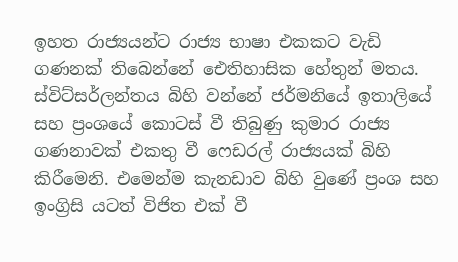ඉහත රාජ්‍යයන්ට රාජ්‍ය භාෂා එකකට වැඩි ගණනක් තිබෙන්නේ ඓතිහාසික හේතුන් මතය. ස්විට්සර්ලන්තය බිහි වන්නේ ජර්මනියේ ඉතාලියේ සහ ප්‍රංශයේ කොටස් වී තිබුණු කුමාර රාජ්‍ය ගණනාවක් එකතු වී ෆෙඩරල් රාජ්‍යයක් බිහි කිරීමෙනි. එමෙන්ම කැනඩාව බිහි වුණේ ප්‍රංශ සහ ඉංග්‍රිසි යටත් විජිත එක් වී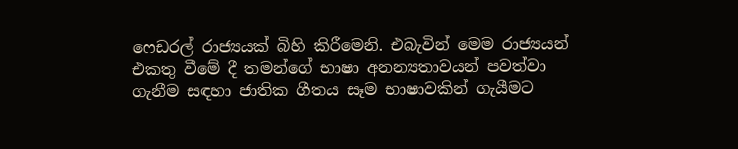ෆෙඩරල් රාජ්‍යයක් බිහි කිරීමෙනි. එබැවින් මෙම රාජ්‍යයන් එකතු වීමේ දී තමන්ගේ භාෂා අනන්‍යතාවයන් පවත්වා ගැනීම සඳහා ජාතික ගීතය සෑම භාෂාවකින් ගැයීමට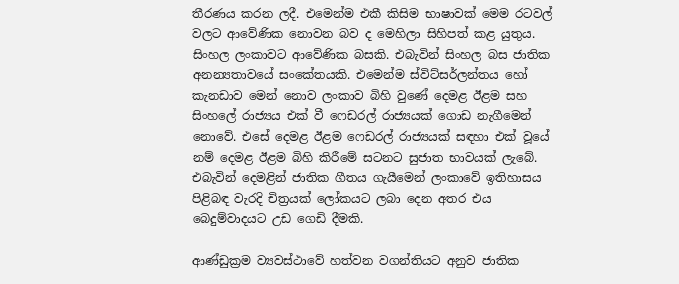තීරණය කරන ලදී. එමෙන්ම එකී කිසිම භාෂාවක් මෙම රටවල් වලට ආවේණික නොවන බව ද මෙහිලා සිහිපත් කළ යුතුය.
සිංහල ලංකාවට ආවේණික බසකි. එබැවින් සිංහල බස ජාතික අනන්‍යතාවයේ සංකේතයකි. එමෙන්ම ස්විට්සර්ලන්තය හෝ කැනඩාව මෙන් නොව ලංකාව බිහි වුණේ දෙමළ ඊළම සහ සිංහලේ රාජ්‍යය එක් වී ෆෙඩරල් රාජ්‍යයක් ගොඩ නැගීමෙන් නොවේ. එසේ දෙමළ ඊළම ෆෙඩරල් රාජ්‍යයක් සඳහා එක් වූයේ නම් දෙමළ ඊළම බිහි කිරීමේ සටනට සුජාත භාවයක් ලැබේ. එබැවින් දෙමළින් ජාතික ගීතය ගැයීමෙන් ලංකාවේ ඉතිහාසය පිළිබඳ වැරදි චිත්‍රයක් ලෝකයට ලබා දෙන අතර එය බෙදුම්වාදයට උඩ ගෙඩි දීමකි.

ආණ්ඩුක්‍රම ව්‍යවස්ථාවේ හත්වන වගන්තියට අනුව ජාතික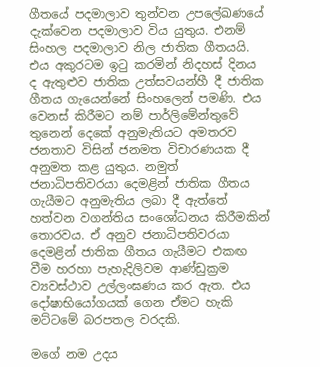ගීතයේ පදමාලාව තුන්වන උපලේඛණයේ දැක්වෙන පදමාලාව විය යුතුය. එනම් සිංහල පදමාලාව නිල ජාතික ගීතයයි. එය අකුරටම ඉටු කරමින් නිදහස් දිනය ද ඇතුළුව ජාතික උත්සවයන්හී දී ජාතික ගීතය ගැයෙන්නේ සිංහලෙන් පමණි. එය වෙනස් කිරීමට නම් පාර්ලිමේන්තුවේ තුනෙන් දෙකේ අනුමැතියට අමතරව ජනතාව විසින් ජනමත විචාරණයක දී අනුමත කළ යුතුය. නමුත් ජනාධිපතිවරයා දෙමළින් ජාතික ගීතය ගැයීමට අනුමැතිය ලබා දී ඇත්තේ හත්වන වගන්තිය සංශෝධනය කිරීමකින් තොරවය. ඒ අනුව ජනාධිපතිවරයා දෙමළින් ජාතික ගීතය ගැයීමට එකඟ වීම හරහා පැහැදිලිවම ආණ්ඩුක්‍රම ව්‍යවස්ථාව උල්ලංඝණය කර ඇත. එය දෝෂාභියෝගයක් ගෙන ඒමට හැකි මට්ටමේ බරපතල වරදකි.

මගේ නම උදය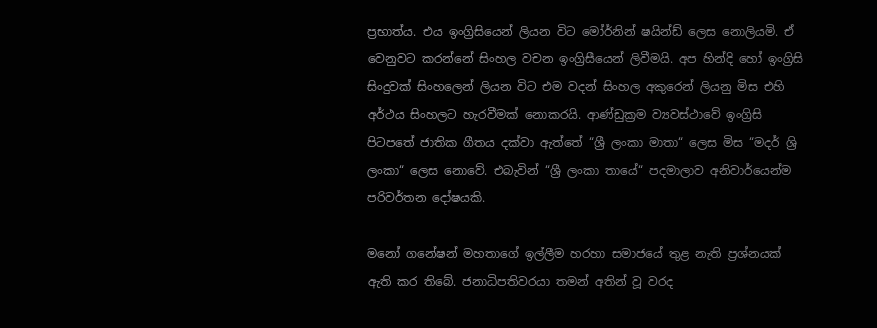ප්‍රභාත්ය. එය ඉංග්‍රිසියෙන් ලියන විට මෝර්නින් ෂයින්ඩ් ලෙස නොලියමි. ඒ වෙනුවට කරන්නේ සිංහල වචන ඉංග්‍රිසීයෙන් ලිවීමයි. අප හින්දි හෝ ඉංග්‍රිසි සිංදුවක් සිංහලෙන් ලියන විට එම වදන් සිංහල අකුරෙන් ලියනු මිස එහි අර්ථය සිංහලට හැරවීමක් නොකරයි. ආණ්ඩුක්‍රම ව්‍යවස්ථාවේ ඉංග්‍රිසි පිටපතේ ජාතික ගීතය දක්වා ඇත්තේ “ශ්‍රී ලංකා මාතා“ ලෙස මිස “මදර් ශ්‍රි ලංකා“ ලෙස නොවේ. එබැවින් “ශ්‍රී ලංකා තායේ“ පදමාලාව අනිවාර්යෙන්ම පරිවර්තන දෝෂයකි.

මනෝ ගනේෂන් මහතාගේ ඉල්ලීම හරහා සමාජයේ තුළ නැති ප්‍රශ්නයක් ඇති කර තිබේ. ජනාධිපතිවරයා තමන් අතින් වූ වරද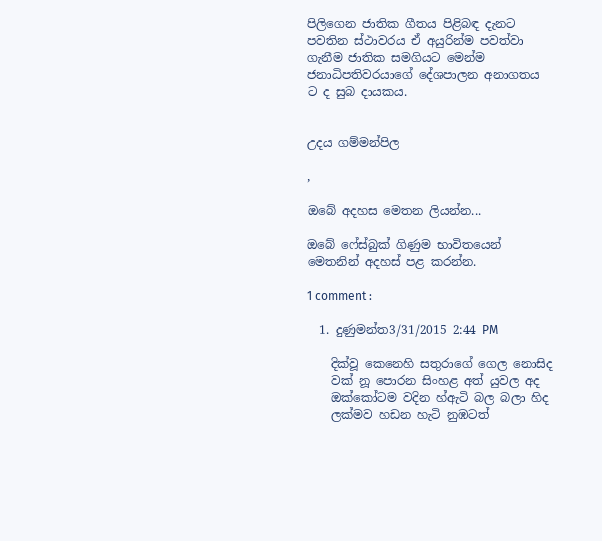පිලිගෙන ජාතික ගීතය පිළිබඳ දැනට පවතින ස්ථාවරය ඒ අයුරින්ම පවත්වා ගැනීම ජාතික සමගියට මෙන්ම ජනාධිපතිවරයාගේ දේශපාලන අනාගතය ට ද සුබ දායකය.


උදය ගම්මන්පිල

,

ඔබේ අදහස මෙතන ලියන්න...

ඔබේ ෆේස්බුක් ගිණුම භාවිතයෙන් මෙතනින් අදහස් පළ කරන්න.

1 comment :

  1. දුණුමන්ත3/31/2015 2:44 PM

    දික්වූ කෙනෙහි සතුරාගේ ගෙල නොසිද
    වක් නූ පොරන සිංහළ අත් යුවල අද
    ඔක්කෝටම වදින හ්ඇටි බල බලා හිද
    ලක්මව හඩන හැටි නුඹටත්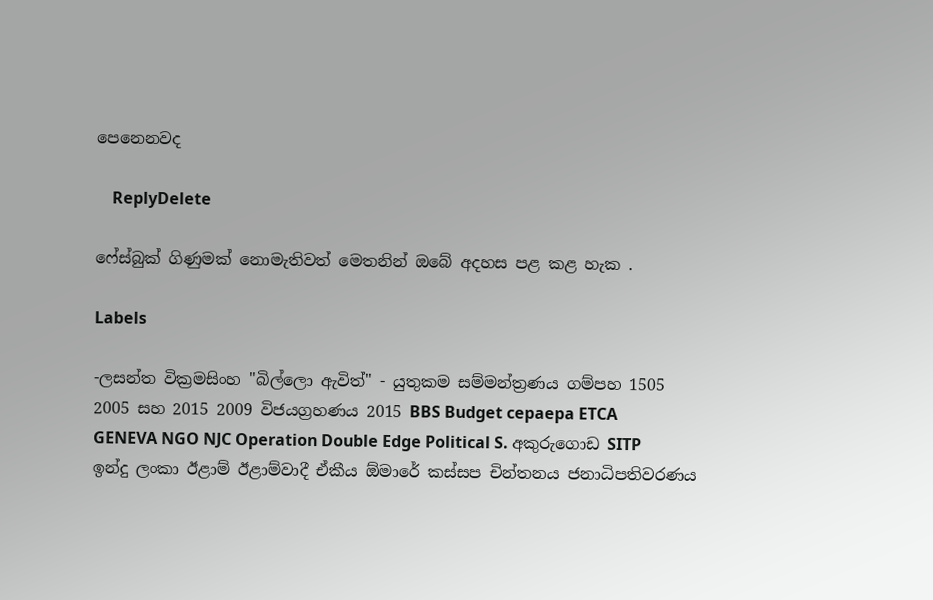පෙනෙනවද

    ReplyDelete

ෆේස්බුක් ගිණුමක් නොමැතිවත් මෙතනින් ඔබේ අදහස පළ කළ හැක .

Labels

-ලසන්ත වික්‍රමසිංහ "බිල්ලො ඇවිත්" - යුතුකම සම්මන්ත්‍රණය ගම්පහ 1505 2005 සහ 2015 2009 විජයග්‍රහණය 2015 BBS Budget cepaepa ETCA GENEVA NGO NJC Operation Double Edge Political S. අකුරුගොඩ SITP ඉන්දු ලංකා ඊළාම් ඊළාම්වාදී ඒකීය ඕමාරේ කස්‌සප චින්තනය ජනාධිපතිවරණය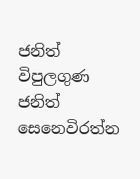ජනිත් විපුලගුණ ජනිත් සෙනෙවිරත්න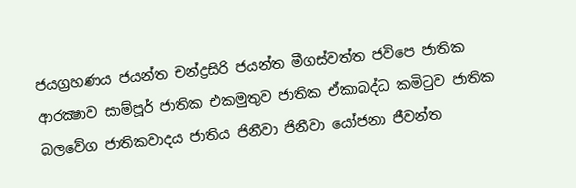ජයග්‍රහණය ජයන්ත චන්ද්‍රසිරි ජයන්ත මීගස්වත්ත ජවිපෙ ජාතික ආරක්‍ෂාව සාම්පූර් ජාතික එකමුතුව ජාතික ඒකාබද්ධ කමිටුව ජාතික බලවේග ජාතිකවාදය ජාතිය ජිනීවා ජිනීවා යෝජනා ජීවන්ත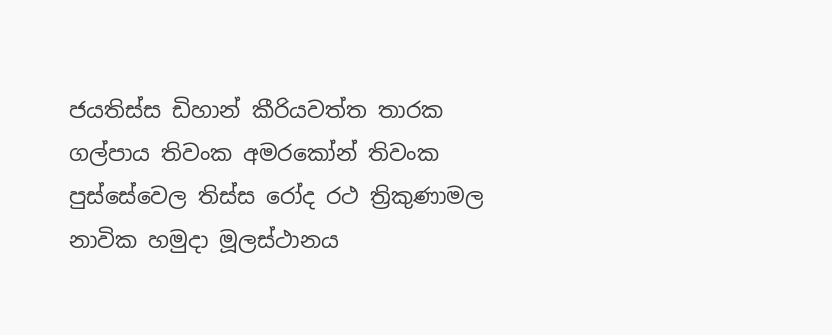ජයතිස්ස ඩිහාන් කීරියවත්ත තාරක ගල්පාය තිවංක අමරකෝන් තිවංක පුස්සේවෙල තිස්‌ස රෝද රථ ත්‍රිකුණාමල නාවික හමුදා මූලස්‌ථානය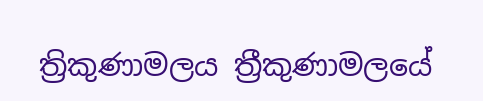ත්‍රිකුණාමලය ත්‍රීකුණාමලයේ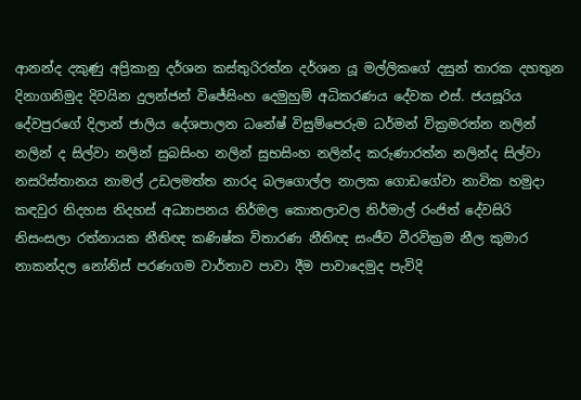ආනන්ද දකුණු අප්‍රිකානු දර්ශන කස්තුරිරත්න දර්ශන යූ මල්ලිකගේ දසුන් තාරක දහතුන දිනාගනිමුද දිවයින දුලන්ජන් විජේසිංහ දෙමුහුම් අධිකරණය දේවක එස්. ජයසූරිය දේවපුරගේ දිලාන් ජාලිය දේශපාලන ධනේෂ් විසුම්පෙරුම ධර්මන් වික්‍රමරත්න නලින් නලින් ද සිල්වා නලින් සුබසිංහ නලින් සුභසිංහ නලින්ද කරුණාරත්න නලින්ද සිල්වා නසරිස්‌තානය නාමල් උඩලමත්ත නාරද බලගොල්ල නාලක ගොඩගේවා නාවික හමුදා කඳවුර නිදහස නිදහස් අධ්‍යාපනය නිර්මල කොතලාවල නිර්මාල් රංජිත් දේවසිරි නිසංසලා රත්නායක නීතිඥ කණිෂ්ක විතාරණ නීතිඥ සංජීව වීරවික්‍රම නීල කුමාර නාකන්දල නෝනිස් පරණගම වාර්තාව පාවා දීම පාවාදෙමුද පැවිදි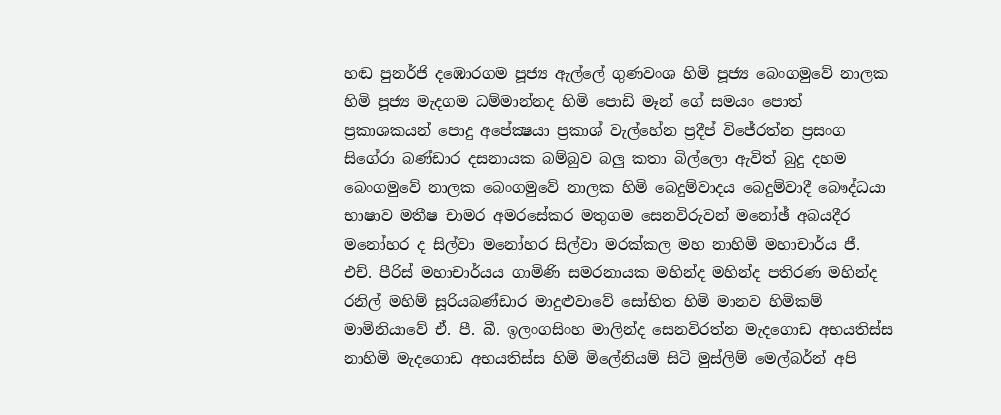හඬ පුනර්ජි දඹොරගම පූජ්‍ය ඇල්ලේ ගුණවංශ හිමි පූජ්‍ය බෙංගමුවේ නාලක හිමි පූජ්‍ය මැදගම ධම්මාන්නද හිමි පොඩි මෑන් ගේ සමයං පොත් ප්‍රකාශකයන් පොදු අපේක්‍ෂයා ප්‍රකාශ් වැල්හේන ප්‍රදීප් විජේරත්න ප්‍රසංග සිගේරා බණ්ඩාර දසනායක බම්බුව බලු කතා බිල්ලො ඇවිත් බුදු දහම බෙංගමුවේ නාලක බෙංගමුවේ නාලක හිමි බෙදුම්වාදය බෙදුම්වාදී බෞද්ධයා භාෂාව මතීෂ චාමර අමරසේකර මතුගම සෙනවිරුවන් මනෝඡ් අබයදීර මනෝහර ද සිල්වා මනෝහර සිල්වා මරක්කල මහ නාහිමි මහාචාර්ය ජී. එච්. පීරිස් මහාචාර්යය ගාමිණි සමරනායක මහින්ද මහින්ද පතිරණ මහින්ද රනිල් මහිම් සූරියබණ්ඩාර මාදුළුවාවේ සෝභිත හිමි මානව හිමිකම් මාමිනියාවේ ඒ. පී. බී. ඉලංගසිංහ මාලින්ද සෙනවිරත්න මැදගොඩ අභයතිස්ස නාහිමි මැදගොඩ අභයතිස්ස හිමි මිලේනියම් සිටි මුස්‌ලිම් මෙල්බර්න් අපි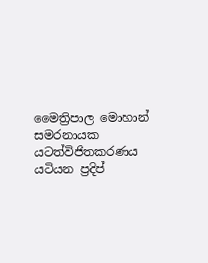මෛත්‍රිපාල මොහාන් සමරනායක යටත්විජිතකරණය යටියන ප්‍රදිප්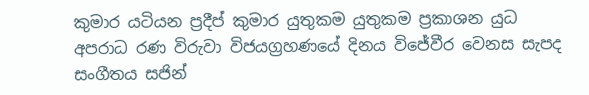කුමාර යටියන ප්‍රදීප් කුමාර යුතුකම යුතුකම ප්‍රකාශන යුධ අපරාධ රණ විරුවා විජයග්‍රහණයේ දිනය විජේවීර වෙනස සැපද සංගීතය සජින්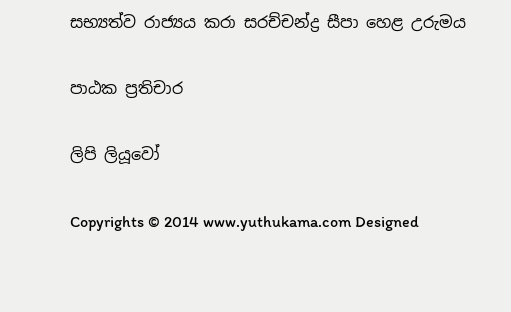සභ්‍යත්ව රාජ්‍යය කරා සරච්චන්ද්‍ර සීපා හෙළ උරුමය

පාඨක ප්‍රතිචාර

ලිපි ලියූවෝ

Copyrights © 2014 www.yuthukama.com Designed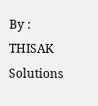By : THISAK Solutions